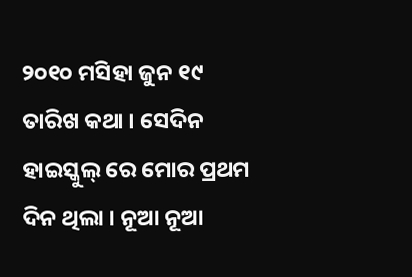୨୦୧୦ ମସିହା ଜୁନ ୧୯ ତାରିଖ କଥା । ସେଦିନ ହାଇସ୍କୁଲ୍ ରେ ମୋର ପ୍ରଥମ ଦିନ ଥିଲା । ନୂଆ ନୂଆ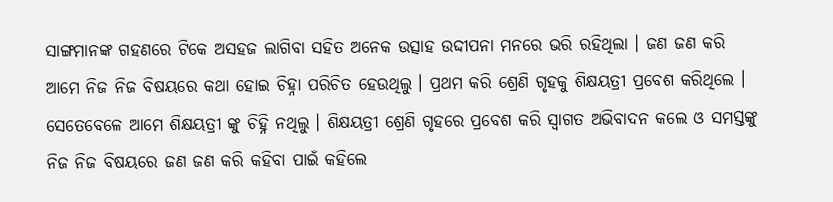ସାଙ୍ଗମାନଙ୍କ ଗହଣରେ ଟିକେ ଅସହଜ ଲାଗିବା ସହିତ ଅନେକ ଉତ୍ସାହ ଉଦ୍ଦୀପନା ମନରେ ଭରି ରହିଥିଲା । ଜଣ ଜଣ କରି ଆମେ ନିଜ ନିଜ ବିଷୟରେ କଥା ହୋଇ ଚିହ୍ନା ପରିଚିତ ହେଉଥିଲୁ । ପ୍ରଥମ କରି ଶ୍ରେଣି ଗୃହକୁ ଶିକ୍ଷୟତ୍ରୀ ପ୍ରବେଶ କରିଥିଲେ । ସେତେବେଳେ ଆମେ ଶିକ୍ଷୟତ୍ରୀ ଙ୍କୁ ଚିହ୍ନି ନଥିଲୁ । ଶିକ୍ଷୟତ୍ରୀ ଶ୍ରେଣି ଗୃହରେ ପ୍ରବେଶ କରି ସ୍ବାଗତ ଅଭିବାଦନ କଲେ ଓ ସମସ୍ତଙ୍କୁ ନିଜ ନିଜ ବିଷୟରେ ଜଣ ଜଣ କରି କହିବା ପାଇଁ କହିଲେ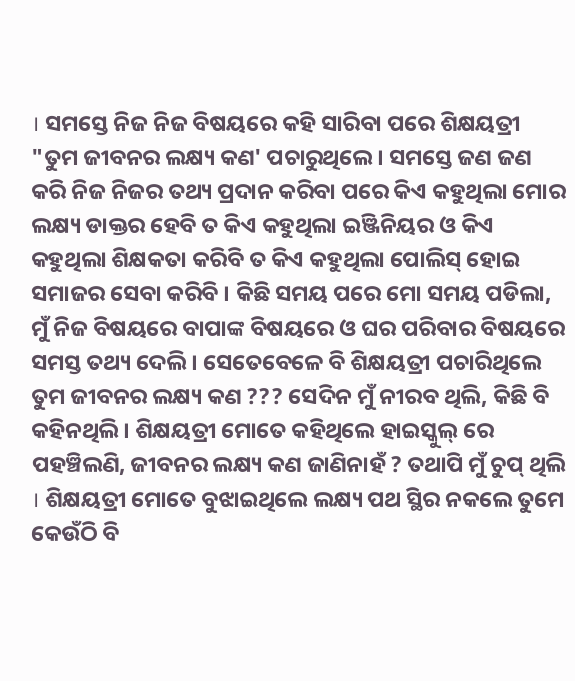। ସମସ୍ତେ ନିଜ ନିଜ ବିଷୟରେ କହି ସାରିବା ପରେ ଶିକ୍ଷୟତ୍ରୀ "ତୁମ ଜୀବନର ଲକ୍ଷ୍ୟ କଣ' ପଚାରୁଥିଲେ । ସମସ୍ତେ ଜଣ ଜଣ କରି ନିଜ ନିଜର ତଥ୍ୟ ପ୍ରଦାନ କରିବା ପରେ କିଏ କହୁଥିଲା ମୋର ଲକ୍ଷ୍ୟ ଡାକ୍ତର ହେବି ତ କିଏ କହୁଥିଲା ଇଞ୍ଜିନିୟର ଓ କିଏ କହୁଥିଲା ଶିକ୍ଷକତା କରିବି ତ କିଏ କହୁଥିଲା ପୋଲିସ୍ ହୋଇ ସମାଜର ସେବା କରିବି । କିଛି ସମୟ ପରେ ମୋ ସମୟ ପଡିଲା, ମୁଁ ନିଜ ବିଷୟରେ ବାପାଙ୍କ ବିଷୟରେ ଓ ଘର ପରିବାର ବିଷୟରେ ସମସ୍ତ ତଥ୍ୟ ଦେଲି । ସେତେବେଳେ ବି ଶିକ୍ଷୟତ୍ରୀ ପଚାରିଥିଲେ ତୁମ ଜୀବନର ଲକ୍ଷ୍ୟ କଣ ??? ସେଦିନ ମୁଁ ନୀରବ ଥିଲି, କିଛି ବି କହିନଥିଲି । ଶିକ୍ଷୟତ୍ରୀ ମୋତେ କହିଥିଲେ ହାଇସ୍କୁଲ୍ ରେ ପହଞ୍ଚିଲଣି, ଜୀବନର ଲକ୍ଷ୍ୟ କଣ ଜାଣିନାହଁ ? ତଥାପି ମୁଁ ଚୁପ୍ ଥିଲି । ଶିକ୍ଷୟତ୍ରୀ ମୋତେ ବୁଝାଇଥିଲେ ଲକ୍ଷ୍ୟ ପଥ ସ୍ଥିର ନକଲେ ତୁମେ କେଉଁଠି ବି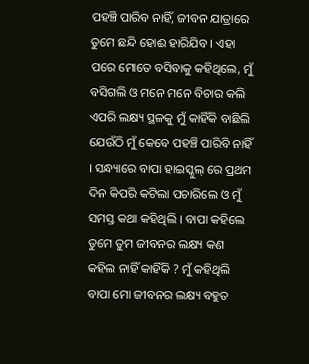ପହଞ୍ଚି ପାରିବ ନାହିଁ, ଜୀବନ ଯାତ୍ରାରେ ତୁମେ ଛନ୍ଦି ହୋଈ ହାରିଯିବ । ଏହା ପରେ ମୋତେ ବସିବାକୁ କହିଥିଲେ, ମୁଁ ବସିଗଲି ଓ ମନେ ମନେ ବିଚାର କଲି ଏପରି ଲକ୍ଷ୍ୟ ସ୍ଥଳକୁ ମୁଁ କାହିଁକି ବାଛିଲି ଯେଉଁଠି ମୁଁ କେବେ ପହଞ୍ଚି ପାରିବି ନାହିଁ । ସନ୍ଧ୍ୟାରେ ବାପା ହାଇସ୍କୁଲ୍ ରେ ପ୍ରଥମ ଦିନ କିପରି କଟିଲା ପଚାରିଲେ ଓ ମୁଁ ସମସ୍ତ କଥା କହିଥିଲି । ବାପା କହିଲେ ତୁମେ ତୁମ ଜୀବନର ଲକ୍ଷ୍ୟ କଣ କହିଲ ନାହିଁ କାହିଁକି ? ମୁଁ କହିଥିଲି ବାପା ମୋ ଜୀବନର ଲକ୍ଷ୍ୟ ବହୁତ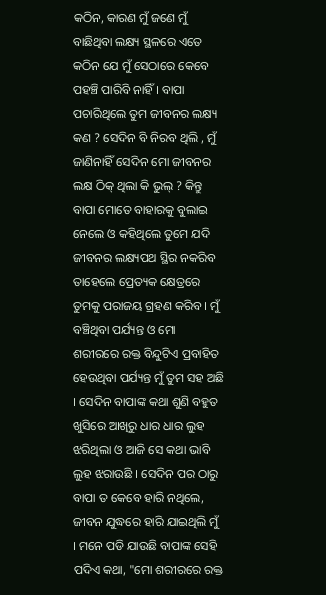କଠିନ, କାରଣ ମୁଁ ଜଣେ ମୁଁ ବାଛିଥିବା ଲକ୍ଷ୍ୟ ସ୍ଥଳରେ ଏତେ କଠିନ ଯେ ମୁଁ ସେଠାରେ କେବେ ପହଞ୍ଚି ପାରିବି ନାହିଁ । ବାପା ପଚାରିଥିଲେ ତୁମ ଜୀବନର ଲକ୍ଷ୍ୟ କଣ ? ସେଦିନ ବି ନିରବ ଥିଲି , ମୁଁ ଜାଣିନାହିଁ ସେଦିନ ମୋ ଜୀବନର ଲକ୍ଷ ଠିକ୍ ଥିଲା କି ଭୁଲ୍ ? କିନ୍ତୁ ବାପା ମୋତେ ବାହାରକୁ ବୁଲାଇ ନେଲେ ଓ କହିଥିଲେ ତୁମେ ଯଦି ଜୀବନର ଲକ୍ଷ୍ୟପଥ ସ୍ଥିର ନକରିବ ତାହେଲେ ପ୍ରେତ୍ୟକ କ୍ଷେତ୍ରରେ ତୁମକୁ ପରାଜୟ ଗ୍ରହଣ କରିବ । ମୁଁ ବଞ୍ଚିଥିବା ପର୍ଯ୍ୟନ୍ତ ଓ ମୋ ଶରୀରରେ ରକ୍ତ ବିନ୍ଦୁଟିଏ ପ୍ରବାହିତ ହେଉଥିବା ପର୍ଯ୍ୟନ୍ତ ମୁଁ ତୁମ ସହ ଅଛି । ସେଦିନ ବାପାଙ୍କ କଥା ଶୁଣି ବହୁତ ଖୁସିରେ ଆଖିରୁ ଧାର ଧାର ଲୁହ ଝରିଥିଲା ଓ ଆଜି ସେ କଥା ଭାବି ଲୁହ ଝରାଉଛି । ସେଦିନ ପର ଠାରୁ ବାପା ତ କେବେ ହାରି ନଥିଲେ, ଜୀବନ ଯୁଦ୍ଧରେ ହାରି ଯାଇଥିଲି ମୁଁ । ମନେ ପଡି ଯାଉଛି ବାପାଙ୍କ ସେହି ପଦିଏ କଥା, "ମୋ ଶରୀରରେ ରକ୍ତ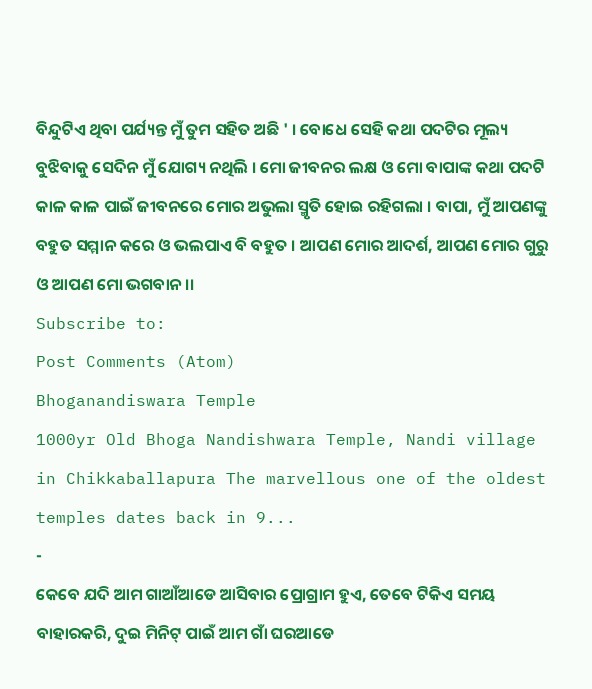ବିନ୍ଦୁଟିଏ ଥିବା ପର୍ଯ୍ୟନ୍ତ ମୁଁ ତୁମ ସହିତ ଅଛି ' । ବୋଧେ ସେହି କଥା ପଦଟିର ମୂଲ୍ୟ ବୁଝିବାକୁ ସେଦିନ ମୁଁ ଯୋଗ୍ୟ ନଥିଲି । ମୋ ଜୀବନର ଲକ୍ଷ ଓ ମୋ ବାପାଙ୍କ କଥା ପଦଟି କାଳ କାଳ ପାଇଁ ଜୀବନରେ ମୋର ଅଭୁଲା ସ୍ମୃତି ହୋଇ ରହିଗଲା । ବାପା, ମୁଁ ଆପଣଙ୍କୁ ବହୁତ ସମ୍ମାନ କରେ ଓ ଭଲପାଏ ବି ବହୁତ । ଆପଣ ମୋର ଆଦର୍ଶ, ଆପଣ ମୋର ଗୁରୁ ଓ ଆପଣ ମୋ ଭଗବାନ ।।
Subscribe to:
Post Comments (Atom)
Bhoganandiswara Temple
1000yr Old Bhoga Nandishwara Temple, Nandi village in Chikkaballapura The marvellous one of the oldest temples dates back in 9...
-
କେବେ ଯଦି ଆମ ଗାଆଁଆଡେ ଆସିବାର ପ୍ରୋଗ୍ରାମ ହୁଏ, ତେବେ ଟିକିଏ ସମୟ ବାହାରକରି, ଦୁଇ ମିନିଟ୍ ପାଇଁ ଆମ ଗାଁ ଘରଆଡେ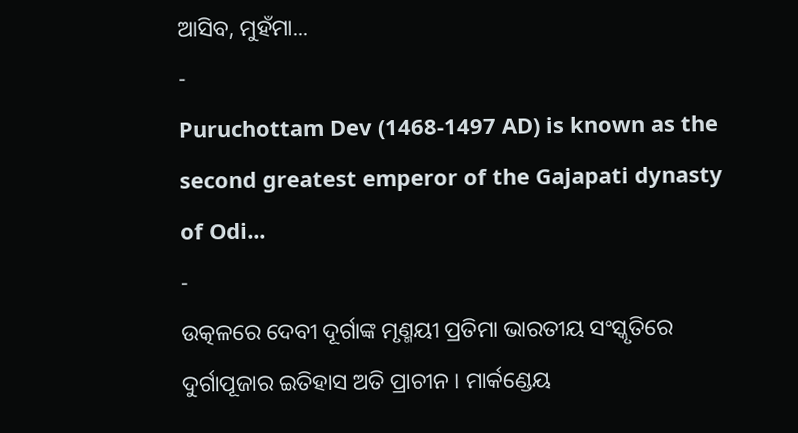ଆସିବ, ମୁହଁମା...
-
Puruchottam Dev (1468-1497 AD) is known as the second greatest emperor of the Gajapati dynasty of Odi...
-
ଉତ୍କଳରେ ଦେବୀ ଦୂର୍ଗାଙ୍କ ମୃଣ୍ମୟୀ ପ୍ରତିମା ଭାରତୀୟ ସଂସ୍କୃତିରେ ଦୁର୍ଗାପୂଜାର ଇତିହାସ ଅତି ପ୍ରାଚୀନ । ମାର୍କଣ୍ଡେୟ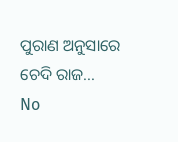ପୁରାଣ ଅନୁସାରେ ଚେଦି ରାଜ...
No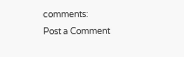comments:
Post a Comment